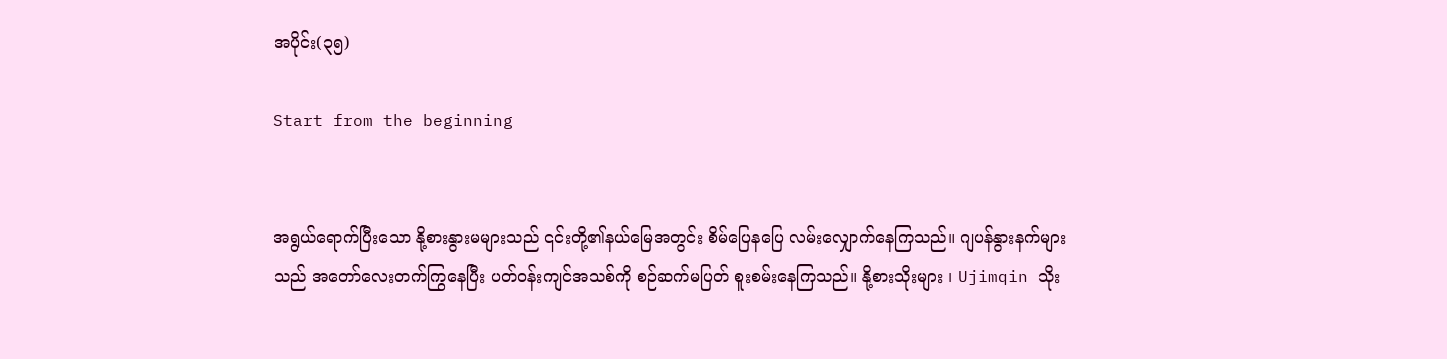အပိုင်း(၃၅)

Start from the beginning


အရွယ်ရောက်ပြီး‌သော နို့စားနွားမများသည် ၎င်းတို့၏နယ်မြေအတွင်း စိမ်ပြေနပြေ လမ်းလျှောက်နေကြသည်။ ဂျပန်နွားနက်များသည် အတော်လေးတက်ကြွနေပြီး ပတ်ဝန်းကျင်အသစ်ကို စဉ်ဆက်မပြတ် စူးစမ်းနေကြသည်။ နို့စားသိုးများ ၊ Ujimqin သိုး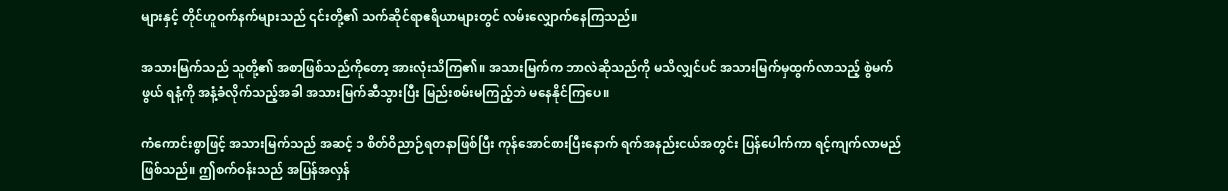များနှင့် တိုင်ဟူဝက်နက်များသည် ၎င်းတို့၏ သက်ဆိုင်ရာဧရိယာများတွင် လမ်းလျှောက်နေကြသည်။

အသားမြက်သည် သူတို့၏ အစာဖြစ်သည်ကိုတော့ အားလုံးသိကြ၏။ အသားမြက်က ဘာလဲဆိုသည်ကို မသိလျှင်ပင် အသားမြက်မှထွက်လာသည့် စွဲမက်ဖွယ် ရနံ့ကို အနံ့ခံလိုက်သည့်အခါ အသားမြက်ဆီသွားပြီး မြည်းစမ်းမကြည့်ဘဲ မနေနိုင်ကြပေ။

ကံကောင်းစွာဖြင့် အသားမြက်သည် အဆင့် ၁ စိတ်ဝိညာဉ်ရတနာဖြစ်ပြီး ကုန်အောင်စားပြီးနောက် ရက်အနည်းငယ်အတွင်း ပြန်ပေါက်ကာ ရင့်ကျက်လာမည်ဖြစ်သည်။ ဤစက်ဝန်းသည် အပြန်အလှန်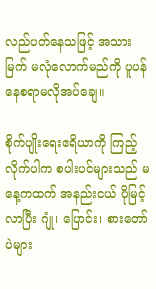လည်ပတ်နေသဖြင့် အသားမြက် မလုံလောက်မည်ကို ပူပန်နေစရာမလိုအပ်ချေ။

စိုက်ပျိုးရေးဧရိယာကို ကြည့်လိုက်ပါက စပါးပင်များသည် မနေ့ကထက် အနည်းငယ် ပိုမြင့်လာပြီး ဂျုံ၊ ပြောင်း၊ စားတော်ပဲများ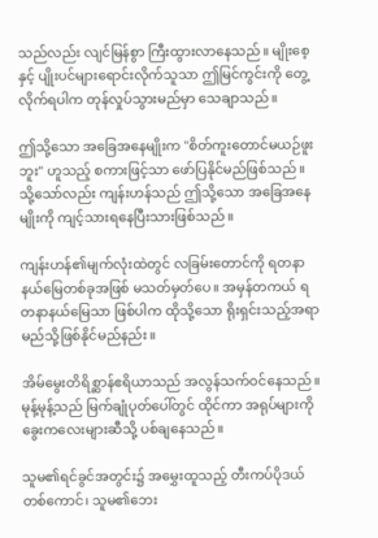သည်လည်း လျင်မြန်စွာ ကြီးထွားလာနေသည်။ မျိုးစေ့နှင့် ပျိုးပင်များရောင်းလိုက်သူသာ ဤမြင်ကွင်းကို တွေ့လိုက်ရပါက တုန်လှုပ်သွားမည်မှာ သေချာသည်။

ဤသို့သော အခြေအနေမျိုးက "စိတ်ကူးတောင်မယဉ်ဖူးဘူး" ဟူသည့် စကားဖြင့်သာ ဖော်ပြနိုင်မည်ဖြစ်သည်။ သို့သော်လည်း ကျန်းဟန်သည် ဤသို့သော အခြေအနေမျိုးကို ကျင့်သားရနေပြီးသားဖြစ်သည်။

ကျန်းဟန်၏မျက်လုံးထဲတွင် လခြမ်းတောင်ကို ရတနာနယ်မြေတစ်ခုအဖြစ် မသတ်မှတ်ပေ။ အမှန်တကယ် ရတနာနယ်မြေသာ ဖြစ်ပါက ထိုသို့သော ရိုးရှင်းသည့်အရာ မည်သို့ဖြစ်နိုင်မည်နည်း။

အိမ်မွေးတိရိစ္ဆာန်ဧရိယာသည် အလွန်သက်ဝင်နေသည်။ မုန့်မုန့်သည် မြက်ချုံပုတ်ပေါ်တွင် ထိုင်ကာ အရုပ်များကို ခွေးကလေးများဆီသို့ ပစ်ချနေသည်။

သူမ၏ရင်ခွင်အတွင်း၌ အမွှေးထူသည့် တီးကပ်ပိုဒယ်တစ်ကောင်၊ သူမ၏ဘေး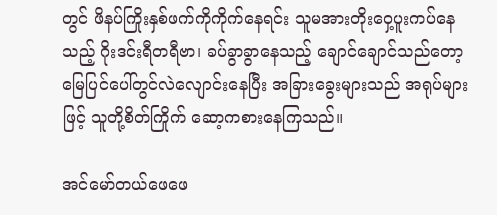တွင် ဖိနပ်ကြိုးနှစ်ဖက်ကိုကိုက်နေရင်း သူမအားတိုးဝှေ့ပူးကပ်နေသည့် ဂိုးဒင်းရီတရီဗာ၊ ခပ်ခွာခွာနေသည့် ‌ချောင်ချောင်သည်တော့ မြေပြင်ပေါ်တွင်လဲလျောင်းနေပြီး အခြားခွေးများသည် အရုပ်များဖြင့် သူတို့စိတ်ကြိုက် ဆော့ကစားနေကြသည်။

အင်မော်တယ်ဖေဖေ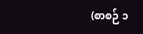(စာစဉ် ၁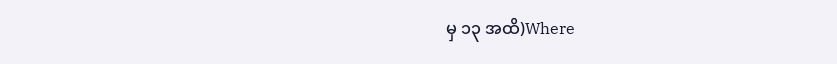မှ ၁၃ အထိ)Where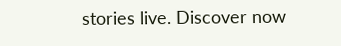stories live. Discover now